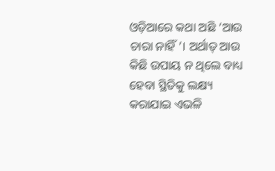ଓଡ଼ିଆରେ କଥା ଅଛି ‘ଆଉ ଚାରା ନାହିଁ’। ଅର୍ଥାତ୍ ଆଉ କିଛି ଉପାୟ ନ ଥିଲେ ବାଧ୍ୟ ହେବା ସ୍ଥିତିକୁ ଲକ୍ଷ୍ୟ କରାଯାଇ ଏଭଳି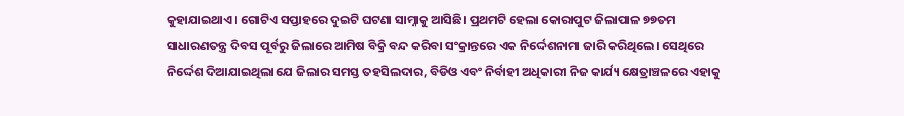କୁହାଯାଇଥାଏ। ଗୋଟିଏ ସପ୍ତାହରେ ଦୁଇଟି ଘଟଣା ସାମ୍ନାକୁ ଆସିଛି। ପ୍ରଥମଟି ହେଲା କୋରାପୁଟ ଜିଲାପାଳ ୭୭ତମ ସାଧାରଣତନ୍ତ୍ର ଦିବସ ପୂର୍ବରୁ ଜିଲାରେ ଆମିଷ ବିକ୍ରି ବନ୍ଦ କରିବା ସଂକ୍ରାନ୍ତରେ ଏକ ନିର୍ଦ୍ଦେଶନାମା ଜାରି କରିଥିଲେ। ସେଥିରେ ନିର୍ଦ୍ଦେଶ ଦିଆଯାଇଥିଲା ଯେ ଜିଲାର ସମସ୍ତ ତହସିଲଦାର, ବିଡିଓ ଏବଂ ନିର୍ବାହୀ ଅଧିକାରୀ ନିଜ କାର୍ଯ୍ୟ କ୍ଷେତ୍ରାଞ୍ଚଳରେ ଏହାକୁ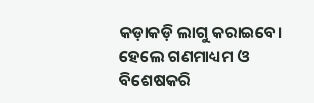କଡ଼ାକଡ଼ି ଲାଗୁ କରାଇବେ। ହେଲେ ଗଣମାଧ୍ୟମ ଓ ବିଶେଷକରି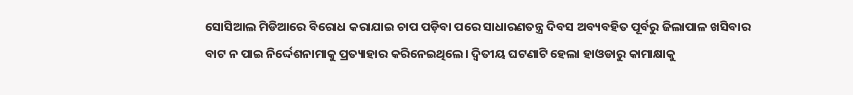ସୋସିଆଲ ମିଡିଆରେ ବିରୋଧ କରାଯାଇ ଚାପ ପଡ଼ିବା ପରେ ସାଧାରଣତନ୍ତ୍ର ଦିବସ ଅବ୍ୟବହିତ ପୂର୍ବରୁ ଜିଲାପାଳ ଖସିବାର ବାଟ ନ ପାଇ ନିର୍ଦ୍ଦେଶନାମାକୁ ପ୍ରତ୍ୟାହାର କରିନେଇଥିଲେ। ଦ୍ୱିତୀୟ ଘଟଣାଟି ହେଲା ହାଓଡାରୁ କାମାକ୍ଷାକୁ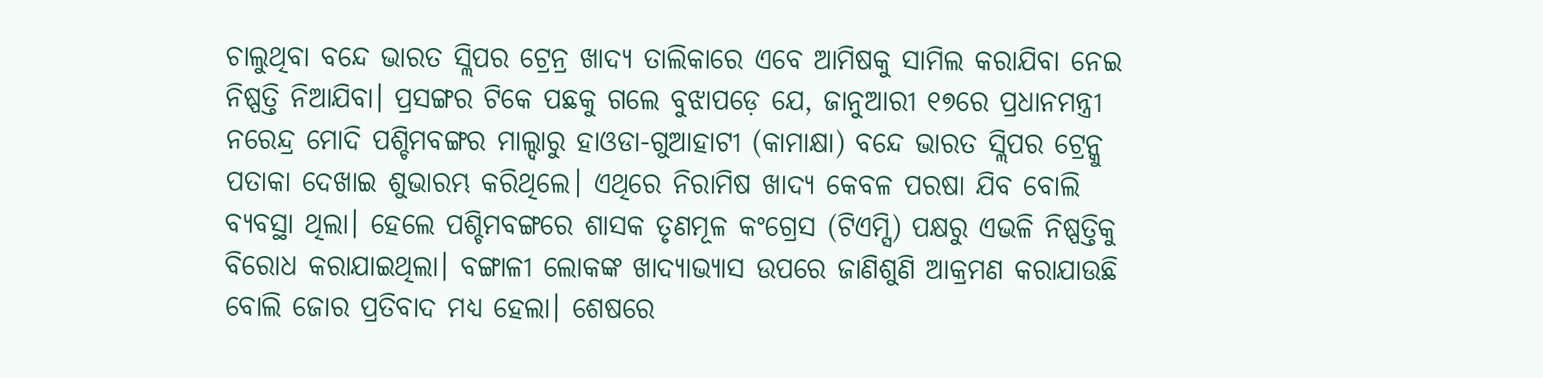ଚାଲୁଥିବା ବନ୍ଦେ ଭାରତ ସ୍ଲିପର ଟ୍ରେନ୍ର ଖାଦ୍ୟ ତାଲିକାରେ ଏବେ ଆମିଷକୁ ସାମିଲ କରାଯିବା ନେଇ ନିଷ୍ପତ୍ତି ନିଆଯିବା। ପ୍ରସଙ୍ଗର ଟିକେ ପଛକୁ ଗଲେ ବୁଝାପଡ଼େ ଯେ, ଜାନୁଆରୀ ୧୭ରେ ପ୍ରଧାନମନ୍ତ୍ରୀ ନରେନ୍ଦ୍ର ମୋଦି ପଶ୍ଚିମବଙ୍ଗର ମାଲ୍ଦାରୁ ହାଓଡା-ଗୁଆହାଟୀ (କାମାକ୍ଷା) ବନ୍ଦେ ଭାରତ ସ୍ଲିପର ଟ୍ରେନ୍କୁ ପତାକା ଦେଖାଇ ଶୁଭାରମ୍ଭ କରିଥିଲେ। ଏଥିରେ ନିରାମିଷ ଖାଦ୍ୟ କେବଳ ପରଷା ଯିବ ବୋଲି ବ୍ୟବସ୍ଥା ଥିଲା। ହେଲେ ପଶ୍ଚିମବଙ୍ଗରେ ଶାସକ ତୃଣମୂଳ କଂଗ୍ରେସ (ଟିଏମ୍ସି) ପକ୍ଷରୁ ଏଭଳି ନିଷ୍ପତ୍ତିକୁ ବିରୋଧ କରାଯାଇଥିଲା। ବଙ୍ଗାଳୀ ଲୋକଙ୍କ ଖାଦ୍ୟାଭ୍ୟାସ ଉପରେ ଜାଣିଶୁଣି ଆକ୍ରମଣ କରାଯାଉଛି ବୋଲି ଜୋର ପ୍ରତିବାଦ ମଧ୍ୟ ହେଲା। ଶେଷରେ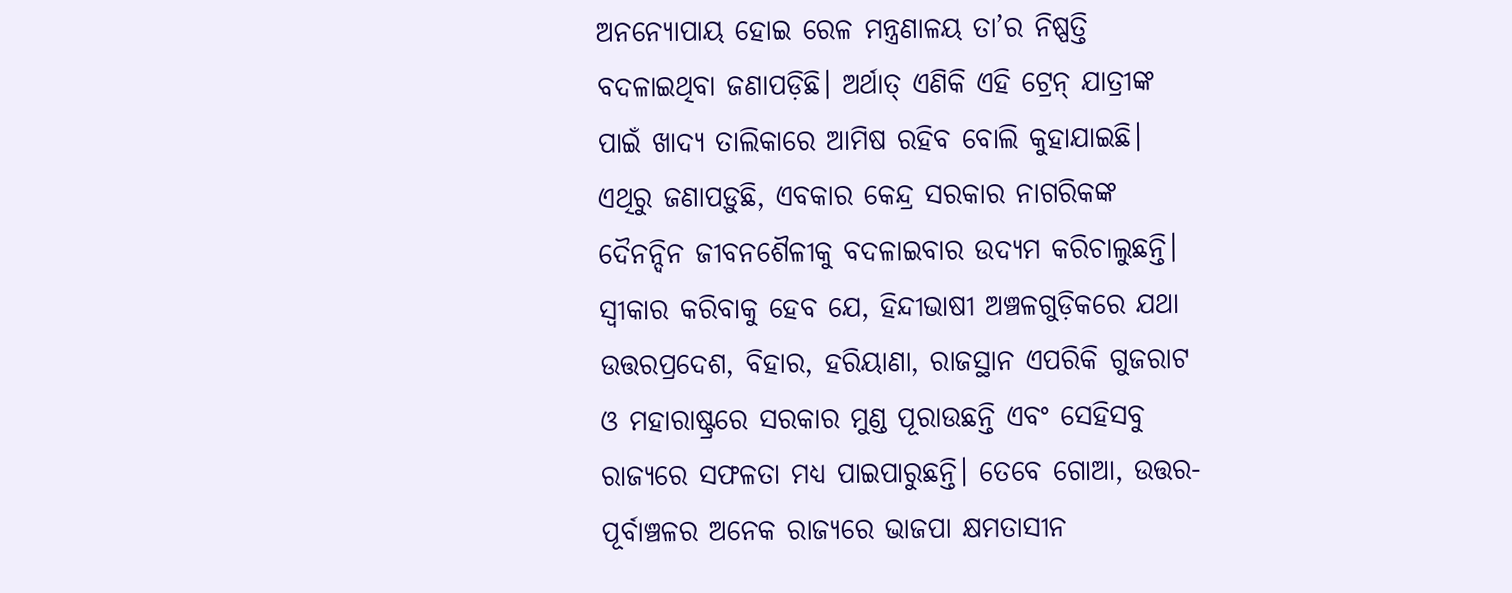ଅନନ୍ୟୋପାୟ ହୋଇ ରେଳ ମନ୍ତ୍ରଣାଳୟ ତା’ର ନିଷ୍ପତ୍ତି ବଦଳାଇଥିବା ଜଣାପଡ଼ିଛି। ଅର୍ଥାତ୍ ଏଣିକି ଏହି ଟ୍ରେନ୍ ଯାତ୍ରୀଙ୍କ ପାଇଁ ଖାଦ୍ୟ ତାଲିକାରେ ଆମିଷ ରହିବ ବୋଲି କୁହାଯାଇଛି।
ଏଥିରୁ ଜଣାପଡ଼ୁଛି, ଏବକାର କେନ୍ଦ୍ର ସରକାର ନାଗରିକଙ୍କ ଦୈନନ୍ଦିନ ଜୀବନଶୈଳୀକୁ ବଦଳାଇବାର ଉଦ୍ୟମ କରିଚାଲୁଛନ୍ତି। ସ୍ବୀକାର କରିବାକୁ ହେବ ଯେ, ହିନ୍ଦୀଭାଷୀ ଅଞ୍ଚଳଗୁଡ଼ିକରେ ଯଥା ଉତ୍ତରପ୍ରଦେଶ, ବିହାର, ହରିୟାଣା, ରାଜସ୍ଥାନ ଏପରିକି ଗୁଜରାଟ ଓ ମହାରାଷ୍ଟ୍ରରେ ସରକାର ମୁଣ୍ଡ ପୂରାଉଛନ୍ତି ଏବଂ ସେହିସବୁ ରାଜ୍ୟରେ ସଫଳତା ମଧ୍ୟ ପାଇପାରୁଛନ୍ତି। ତେବେ ଗୋଆ, ଉତ୍ତର-ପୂର୍ବାଞ୍ଚଳର ଅନେକ ରାଜ୍ୟରେ ଭାଜପା କ୍ଷମତାସୀନ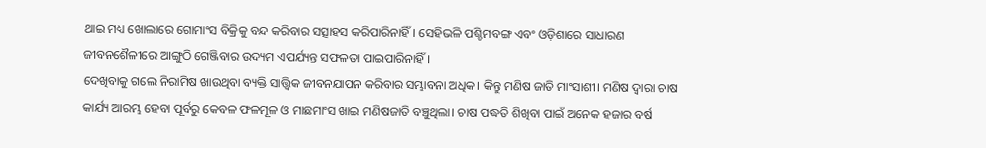ଥାଇ ମଧ୍ୟ ଖୋଲାରେ ଗୋମାଂସ ବିକ୍ରିକୁ ବନ୍ଦ କରିବାର ସତ୍ସାହସ କରିପାରିନାହିଁ। ସେହିଭଳି ପଶ୍ଚିମବଙ୍ଗ ଏବଂ ଓଡ଼ିଶାରେ ସାଧାରଣ ଜୀବନଶୈଳୀରେ ଆଙ୍ଗୁଠି ଗେଞ୍ଜିବାର ଉଦ୍ୟମ ଏପର୍ଯ୍ୟନ୍ତ ସଫଳତା ପାଇପାରିନାହିଁ।
ଦେଖିବାକୁ ଗଲେ ନିରାମିଷ ଖାଉଥିବା ବ୍ୟକ୍ତି ସାତ୍ତ୍ୱିକ ଜୀବନଯାପନ କରିବାର ସମ୍ଭାବନା ଅଧିକ। କିନ୍ତୁ ମଣିଷ ଜାତି ମାଂସାଶୀ। ମଣିଷ ଦ୍ୱାରା ଚାଷ କାର୍ଯ୍ୟ ଆରମ୍ଭ ହେବା ପୂର୍ବରୁ କେବଳ ଫଳମୂଳ ଓ ମାଛମାଂସ ଖାଇ ମଣିଷଜାତି ବଞ୍ଚୁଥିଲା। ଚାଷ ପଦ୍ଧତି ଶିଖିବା ପାଇଁ ଅନେକ ହଜାର ବର୍ଷ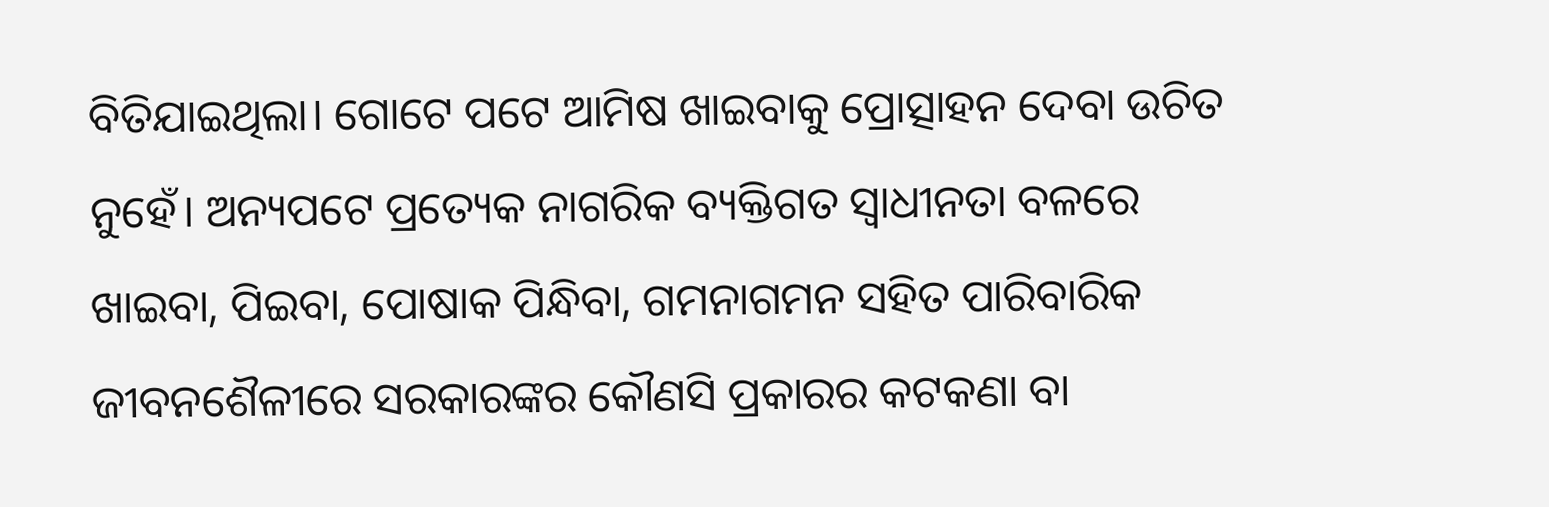ବିତିଯାଇଥିଲା। ଗୋଟେ ପଟେ ଆମିଷ ଖାଇବାକୁ ପ୍ରୋତ୍ସାହନ ଦେବା ଉଚିତ ନୁହେଁ। ଅନ୍ୟପଟେ ପ୍ରତ୍ୟେକ ନାଗରିକ ବ୍ୟକ୍ତିଗତ ସ୍ବାଧୀନତା ବଳରେ ଖାଇବା, ପିଇବା, ପୋଷାକ ପିନ୍ଧିବା, ଗମନାଗମନ ସହିତ ପାରିବାରିକ ଜୀବନଶୈଳୀରେ ସରକାରଙ୍କର କୌଣସି ପ୍ରକାରର କଟକଣା ବା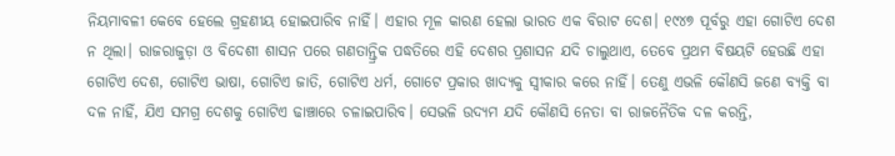ନିୟମାବଳୀ କେବେ ହେଲେ ଗ୍ରହଣୀୟ ହୋଇପାରିବ ନାହିଁ। ଏହାର ମୂଳ କାରଣ ହେଲା ଭାରତ ଏକ ବିରାଟ ଦେଶ। ୧୯୪୭ ପୂର୍ବରୁ ଏହା ଗୋଟିଏ ଦେଶ ନ ଥିଲା। ରାଜରାଜୁଡ଼ା ଓ ବିଦେଶୀ ଶାସନ ପରେ ଗଣତାନ୍ତ୍ରିକ ପଦ୍ଧତିରେ ଏହି ଦେଶର ପ୍ରଶାସନ ଯଦି ଚାଲୁଥାଏ, ତେବେ ପ୍ରଥମ ବିଷୟଟି ହେଉଛି ଏହା ଗୋଟିଏ ଦେଶ, ଗୋଟିଏ ଭାଷା, ଗୋଟିଏ ଜାତି, ଗୋଟିଏ ଧର୍ମ, ଗୋଟେ ପ୍ରକାର ଖାଦ୍ୟକୁ ସ୍ବୀକାର କରେ ନାହିଁ। ତେଣୁ ଏଭଳି କୌଣସି ଜଣେ ବ୍ୟକ୍ତି ବା ଦଳ ନାହିଁ, ଯିଏ ସମଗ୍ର ଦେଶକୁ ଗୋଟିଏ ଢାଞ୍ଚାରେ ଚଳାଇପାରିବ। ସେଭଳି ଉଦ୍ୟମ ଯଦି କୌଣସି ନେତା ବା ରାଜନୈତିକ ଦଳ କରନ୍ତି,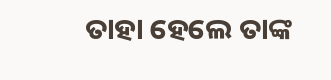ତାହା ହେଲେ ତାଙ୍କ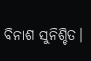ବିନାଶ ସୁନିଶ୍ଚିତ।